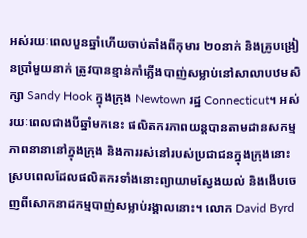អស់រយៈពេលបួនឆ្នាំហើយចាប់តាំងពីកុមារ ២០នាក់ និងគ្រូបង្រៀនប្រាំមួយនាក់ ត្រូវបានខ្មាន់កាំភ្លើងបាញ់សម្លាប់នៅសាលាបឋមសិក្សា Sandy Hook ក្នុងក្រុង Newtown រដ្ឋ Connecticut។ អស់រយៈពេលជាងបីឆ្នាំមកនេះ ផលិតករភាពយន្តបានតាមដានសកម្មភាពនានានៅក្នុងក្រុង និងការរស់នៅរបស់ប្រជាជនក្នុងក្រុងនោះ ស្របពេលដែលផលិតករទាំងនោះព្យាយាមស្វែងយល់ និងងើបចេញពីសោកនាដកម្មបាញ់សម្លាប់រង្គាលនោះ។ លោក David Byrd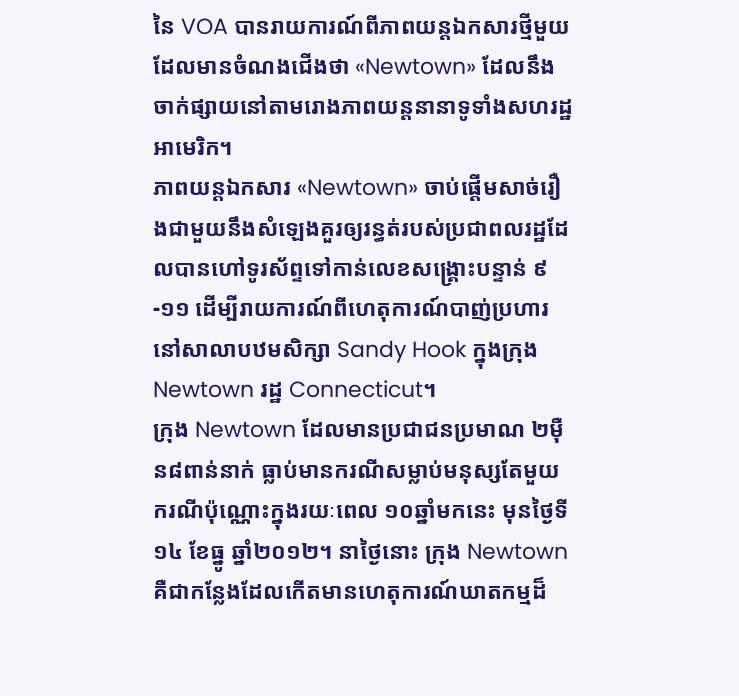នៃ VOA បានរាយការណ៍ពីភាពយន្តឯកសារថ្មីមួយ ដែលមានចំណងជើងថា «Newtown» ដែលនឹងចាក់ផ្សាយនៅតាមរោងភាពយន្តនានាទូទាំងសហរដ្ឋអាមេរិក។
ភាពយន្តឯកសារ «Newtown» ចាប់ផ្តើមសាច់រឿងជាមួយនឹងសំឡេងគួរឲ្យរន្ធត់របស់ប្រជាពលរដ្ឋដែលបានហៅទូរស័ព្ទទៅកាន់លេខសង្រ្គោះបន្ទាន់ ៩-១១ ដើម្បីរាយការណ៍ពីហេតុការណ៍បាញ់ប្រហារនៅសាលាបឋមសិក្សា Sandy Hook ក្នុងក្រុង Newtown រដ្ឋ Connecticut។
ក្រុង Newtown ដែលមានប្រជាជនប្រមាណ ២ម៉ឺន៨ពាន់នាក់ ធ្លាប់មានករណីសម្លាប់មនុស្សតែមួយករណីប៉ុណ្ណោះក្នុងរយៈពេល ១០ឆ្នាំមកនេះ មុនថ្ងៃទី១៤ ខែធ្នូ ឆ្នាំ២០១២។ នាថ្ងៃនោះ ក្រុង Newtown គឺជាកន្លែងដែលកើតមានហេតុការណ៍ឃាតកម្មដ៏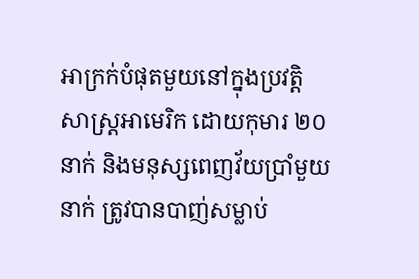អាក្រក់បំផុតមួយនៅក្នុងប្រវត្តិសាស្រ្តអាមេរិក ដោយកុមារ ២០នាក់ និងមនុស្សពេញវ័យប្រាំមួយនាក់ ត្រូវបានបាញ់សម្លាប់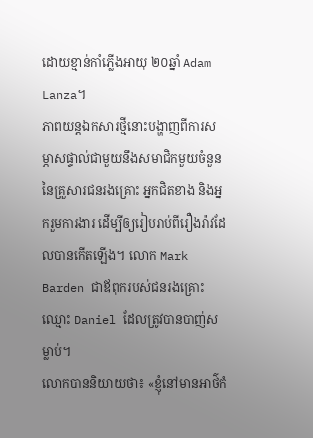ដោយខ្មាន់កាំភ្លើងអាយុ ២០ឆ្នាំ Adam Lanza។
ភាពយន្តឯកសារថ្មីនោះបង្ហាញពីការសម្ភាសផ្ទាល់ជាមួយនឹងសមាជិកមួយចំនួននៃគ្រួសារជនរងគ្រោះ អ្នកជិតខាង និងអ្នករួមការងារ ដើម្បីឲ្យរៀបរាប់ពីរឿងរ៉ាវដែលបានកើតឡើង។ លោក Mark Barden ជាឪពុករបស់ជនរងគ្រោះ ឈ្មោះ Daniel ដែលត្រូវបានបាញ់សម្លាប់។
លោកបាននិយាយថា៖ «ខ្ញុំនៅមានអាថ៌កំ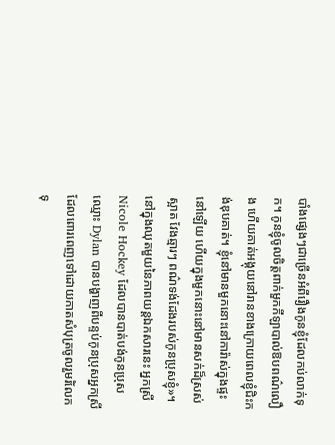បាំងផ្សេងៗជាច្រើនអំពីរឿងកូនខ្ញុំដែលកប់លាក់ទុក។ កូនខ្ញុំចូលចិត្តពាក់មួកកីឡាបាល់ឱបពណ៌លឿង ហើយគាត់អង្គុយនៅរានខាងក្រោយពេលខ្ញុំជិះកង់ឌុបគាត់។ ខ្ញុំនៅមានមួកនោះនៅការ៉ាស់ក្នុងផ្ទះនៅឡើយ ហើយក្នុងមួកនោះនៅមានសក់ដ៏ស្រស់ស្អាត វែងឆ្មារៗ ពណ៌ទង់ដែងរបស់កូនប្រុសខ្ញុំ»។
នៅក្នុងឈុតមួយនៃភាពយន្តឯកសារនេះ អ្នកស្រី Nicole Hockey ដែលបានបាត់បង់កូនប្រុសឈ្មោះ Dylan បានបង្ហាញពីបន្ទប់កូនប្រុសអ្នកស្រី ដែលពោរពេញទៅដោយកាតសំបុត្រចូលរួមរំលែកទុ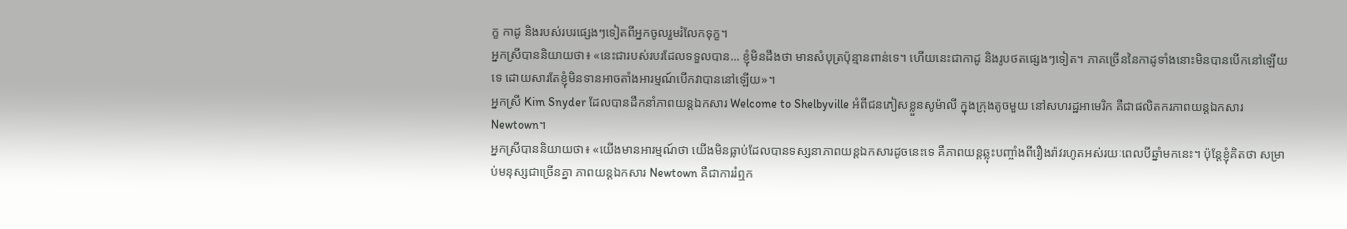ក្ខ កាដូ និងរបស់របរផ្សេងៗទៀតពីអ្នកចូលរួមរំលែកទុក្ខ។
អ្នកស្រីបាននិយាយថា៖ «នេះជារបស់របរដែលទទួលបាន... ខ្ញុំមិនដឹងថា មានសំបុត្រប៉ុន្មានពាន់ទេ។ ហើយនេះជាកាដូ និងរូបថតផ្សេងៗទៀត។ ភាគច្រើននៃកាដូទាំងនោះមិនបានបើកនៅឡើយទេ ដោយសារតែខ្ញុំមិនទានអាចតាំងអារម្មណ៍បើកវាបាននៅឡើយ»។
អ្នកស្រី Kim Snyder ដែលបានដឹកនាំភាពយន្តឯកសារ Welcome to Shelbyville អំពីជនភៀសខ្លួនសូម៉ាលី ក្នុងក្រុងតូចមួយ នៅសហរដ្ឋអាមេរិក គឺជាផលិតករភាពយន្តឯកសារ Newtown។
អ្នកស្រីបាននិយាយថា៖ «យើងមានអារម្មណ៍ថា យើងមិនធ្លាប់ដែលបានទស្សនាភាពយន្តឯកសារដូចនេះទេ គឺភាពយន្តឆ្លុះបញ្ចាំងពីរឿងរ៉ាវរហូតអស់រយៈពេលបីឆ្នាំមកនេះ។ ប៉ុន្តែខ្ញុំគិតថា សម្រាប់មនុស្សជាច្រើនគ្នា ភាពយន្តឯកសារ Newtown គឺជាការរំឮក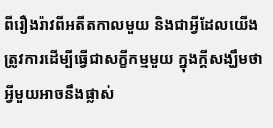ពីរឿងរ៉ាវពីអតីតកាលមួយ និងជាអ្វីដែលយើងត្រូវការដើម្បីធ្វើជាសក្ខីកម្មមួយ ក្នុងក្តីសង្ឃឹមថា អ្វីមួយអាចនឹងផ្លាស់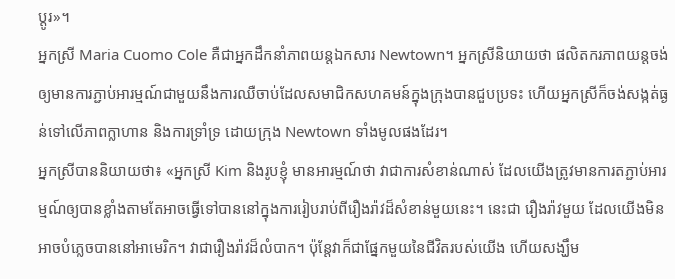ប្តូរ»។
អ្នកស្រី Maria Cuomo Cole គឺជាអ្នកដឹកនាំភាពយន្តឯកសារ Newtown។ អ្នកស្រីនិយាយថា ផលិតករភាពយន្តចង់ឲ្យមានការភ្ជាប់អារម្មណ៍ជាមួយនឹងការឈឺចាប់ដែលសមាជិកសហគមន៍ក្នុងក្រុងបានជួបប្រទះ ហើយអ្នកស្រីក៏ចង់សង្កត់ធ្ងន់ទៅលើភាពក្លាហាន និងការទ្រាំទ្រ ដោយក្រុង Newtown ទាំងមូលផងដែរ។
អ្នកស្រីបាននិយាយថា៖ «អ្នកស្រី Kim និងរូបខ្ញុំ មានអារម្មណ៍ថា វាជាការសំខាន់ណាស់ ដែលយើងត្រូវមានការតភ្ជាប់អារម្មណ៍ឲ្យបានខ្លាំងតាមតែអាចធ្វើទៅបាននៅក្នុងការរៀបរាប់ពីរឿងរ៉ាវដ៏សំខាន់មួយនេះ។ នេះជា រឿងរ៉ាវមួយ ដែលយើងមិនអាចបំភ្លេចបាននៅអាមេរិក។ វាជារឿងរ៉ាវដ៏លំបាក។ ប៉ុន្តែវាក៏ជាផ្នែកមួយនៃជីវិតរបស់យើង ហើយសង្ឃឹម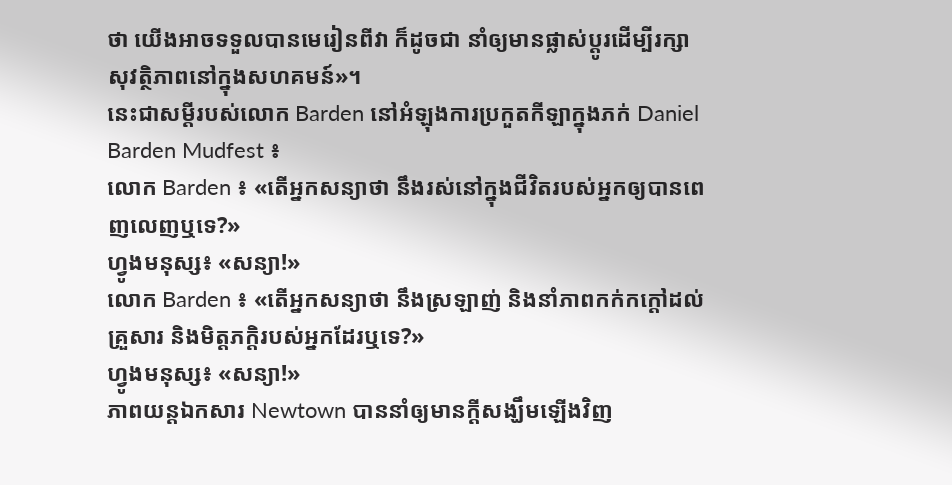ថា យើងអាចទទួលបានមេរៀនពីវា ក៏ដូចជា នាំឲ្យមានផ្លាស់ប្តូរដើម្បីរក្សាសុវត្ថិភាពនៅក្នុងសហគមន៍»។
នេះជាសម្តីរបស់លោក Barden នៅអំឡុងការប្រកួតកីឡាក្នុងភក់ Daniel Barden Mudfest ៖
លោក Barden ៖ «តើអ្នកសន្យាថា នឹងរស់នៅក្នុងជីវិតរបស់អ្នកឲ្យបានពេញលេញឬទេ?»
ហ្វូងមនុស្ស៖ «សន្យា!»
លោក Barden ៖ «តើអ្នកសន្យាថា នឹងស្រឡាញ់ និងនាំភាពកក់កក្តៅដល់គ្រួសារ និងមិត្តភក្តិរបស់អ្នកដែរឬទេ?»
ហ្វូងមនុស្ស៖ «សន្យា!»
ភាពយន្តឯកសារ Newtown បាននាំឲ្យមានក្តីសង្ឃឹមឡើងវិញ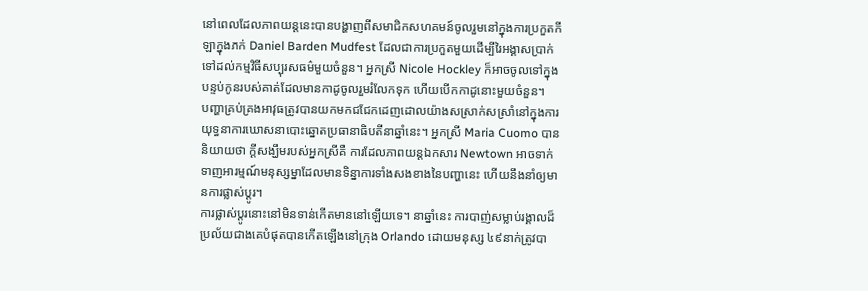នៅពេលដែលភាពយន្តនេះបានបង្ហាញពីសមាជិកសហគមន៍ចូលរួមនៅក្នុងការប្រកួតកីឡាក្នុងភក់ Daniel Barden Mudfest ដែលជាការប្រកួតមួយដើម្បីរៃអង្គាសប្រាក់ទៅដល់កម្មវិធីសប្បុរសធម៌មួយចំនួន។ អ្នកស្រី Nicole Hockley ក៏អាចចូលទៅក្នុងបន្ទប់កូនរបស់គាត់ដែលមានកាដូចូលរួមរំលែកទុក ហើយបើកកាដូនោះមួយចំនួន។
បញ្ហាគ្រប់គ្រងអាវុធត្រូវបានយកមកជជែកដេញដោលយ៉ាងសស្រាក់សស្រាំនៅក្នុងការយុទ្ធនាការឃោសនាបោះឆ្នោតប្រធានាធិបតីនាឆ្នាំនេះ។ អ្នកស្រី Maria Cuomo បាននិយាយថា ក្តីសង្ឃឹមរបស់អ្នកស្រីគឺ ការដែលភាពយន្តឯកសារ Newtown អាចទាក់ទាញអារម្មណ៍មនុស្សម្នាដែលមានទិន្នាការទាំងសងខាងនៃបញ្ហានេះ ហើយនឹងនាំឲ្យមានការផ្លាស់ប្តូរ។
ការផ្លាស់ប្តូរនោះនៅមិនទាន់កើតមាននៅឡើយទេ។ នាឆ្នាំនេះ ការបាញ់សម្លាប់រង្គាលដ៏ប្រល័យជាងគេបំផុតបានកើតឡើងនៅក្រុង Orlando ដោយមនុស្ស ៤៩នាក់ត្រូវបា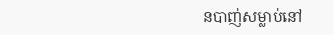នបាញ់សម្លាប់នៅ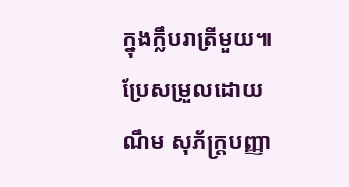ក្នុងក្លឹបរាត្រីមួយ៕
ប្រែសម្រួលដោយ ណឹម សុភ័ក្រ្តបញ្ញា